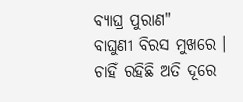ବ୍ୟାଘ୍ର ପୁରାଣ"
ବାଘୁଣୀ ବିରସ ମୁଖରେ ।
ଚାହିଁ ରହିଛି ଅତି ଦୂରେ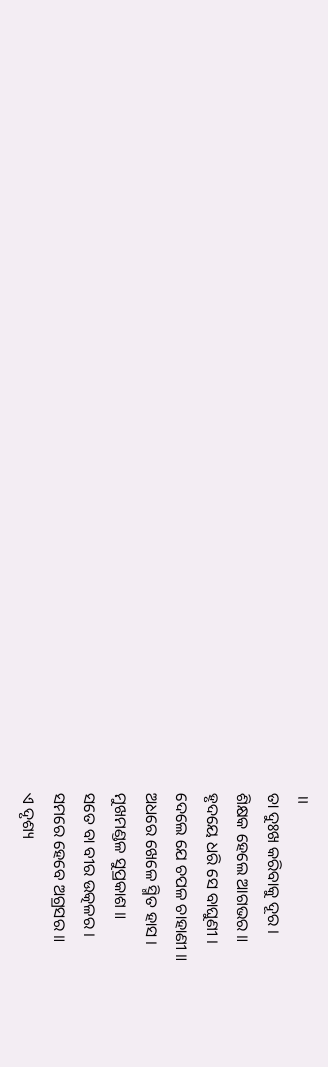॥
ତା ଦୁଃଖ କରିବାକୁ ଦୂର ।
ଶିକ୍ଷକ ହେଲେ ଆଗଭର ॥
ହୃଦୟେ ଧରି ସେ ବାଘୁଣୀ ।
ଦେଲେ ଯେ ଚପଳ ଚାହାଣୀ ॥
ଅଧରେ ଖେଳେ ସ୍ମିତ ହାସ ।
ମୁଖମଣ୍ଡଳ ସୁପ୍ରକାଶ ॥
ସତେ ବା ବୀର ଉତ୍କଳର ।
ସମରେ ହେବେ ଅଗ୍ରସର ॥
ଏ ଦୃଶ୍ୟ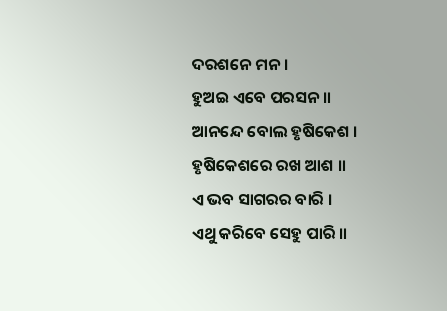ଦରଶନେ ମନ ।
ହୁଅଇ ଏବେ ପରସନ ॥
ଆନନ୍ଦେ ବୋଲ ହୃଷିକେଶ ।
ହୃଷିକେଶରେ ରଖ ଆଶ ॥
ଏ ଭବ ସାଗରର ବାରି ।
ଏଥୁ କରିବେ ସେହୁ ପାରି ॥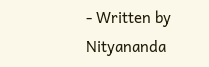- Written by Nityananda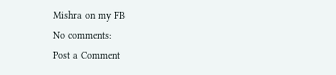Mishra on my FB
No comments:
Post a Comment